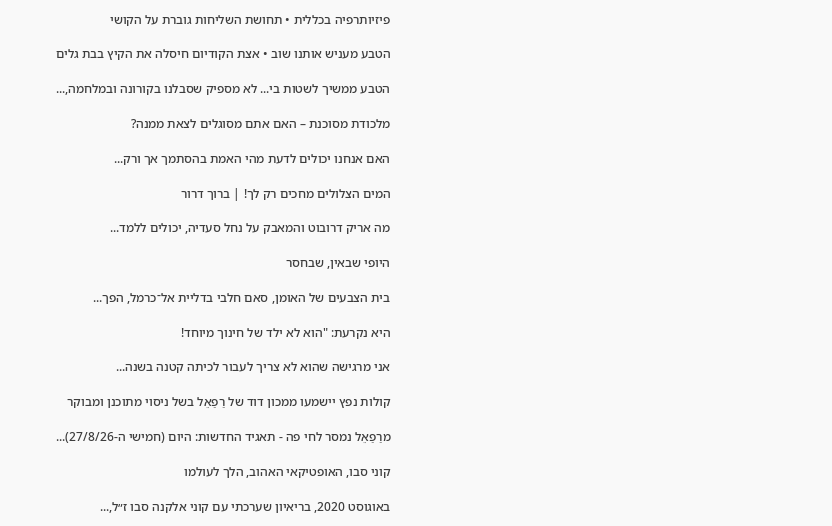פיזיותרפיה בכללית • תחושת השליחות גוברת על הקושי

הטבע מעניש אותנו שוב • אצת הקודיום חיסלה את הקיץ בבת גלים

הטבע ממשיך לשטות בי... לא מספיק שסבלנו בקורונה ובמלחמה,...

מלכודת מסוכנת – האם אתם מסוגלים לצאת ממנה?

האם אנחנו יכולים לדעת מהי האמת בהסתמך אך ורק...

המים הצלולים מחכים רק לך! | ברוך דרור

מה אריק דרובוט והמאבק על נחל סעדיה, יכולים ללמד...

היופי שבאין, שבחסר

בית הצבעים של האומן, סאם חלבי בדליית אל־כרמל, הפך...

היא נקרעת: "הוא לא ילד של חינוך מיוחד!

אני מרגישה שהוא לא צריך לעבור לכיתה קטנה בשנה...

קולות נפץ יישמעו ממכון דוד של רַפַאֵל בשל ניסוי מתוכנן ומבוקר

מרַפַאֵל נמסר לחי פה - תאגיד החדשות: היום (חמישי ה-27/8/26)...

קוני סבו, האופטיקאי האהוב, הלך לעולמו

באוגוסט 2020, בריאיון שערכתי עם קוני אלקנה סבו ז״ל,...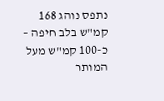נתפס נוהג 168 קמ"ש בלב חיפה – כ-100 קמ"ש מעל המותר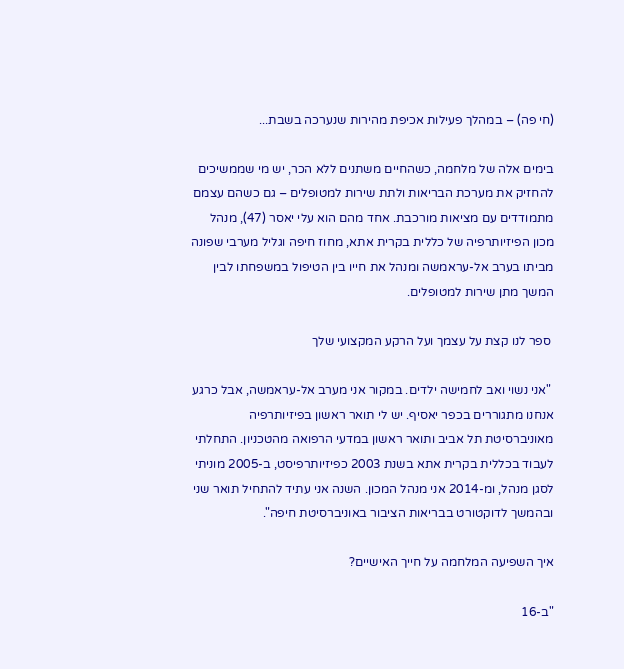(חי פה) – במהלך פעילות אכיפת מהירות שנערכה בשבת...

בימים אלה של מלחמה, כשהחיים משתנים ללא הכר, יש מי שממשיכים להחזיק את מערכת הבריאות ולתת שירות למטופלים – גם כשהם עצמם מתמודדים עם מציאות מורכבת. אחד מהם הוא עלי יאסר (47), מנהל מכון הפיזיותרפיה של כללית בקרית אתא, מחוז חיפה וגליל מערבי שפונה מביתו בערב אל-עראמשה ומנהל את חייו בין הטיפול במשפחתו לבין המשך מתן שירות למטופלים.

 ספר לנו קצת על עצמך ועל הרקע המקצועי שלך

 "אני נשוי ואב לחמישה ילדים. במקור אני מערב אל-עראמשה, אבל כרגע אנחנו מתגוררים בכפר יאסיף. יש לי תואר ראשון בפיזיותרפיה מאוניברסיטת תל אביב ותואר ראשון במדעי הרפואה מהטכניון. התחלתי לעבוד בכללית בקרית אתא בשנת 2003 כפיזיותרפיסט, ב-2005 מוניתי לסגן מנהל, ומ-2014 אני מנהל המכון. השנה אני עתיד להתחיל תואר שני ובהמשך לדוקטורט בבריאות הציבור באוניברסיטת חיפה".

איך השפיעה המלחמה על חייך האישיים?

"ב-16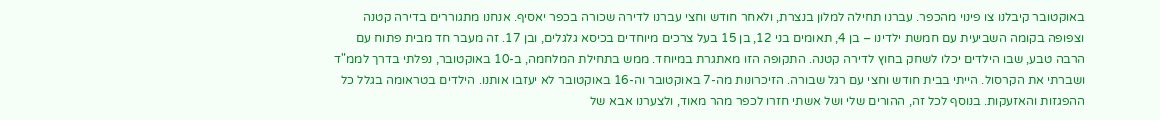באוקטובר קיבלנו צו פינוי מהכפר. עברנו תחילה למלון בנצרת, ולאחר חודש וחצי עברנו לדירה שכורה בכפר יאסיף. אנחנו מתגוררים בדירה קטנה וצפופה בקומה השביעית עם חמשת ילדינו – בן 4, תאומים בני 12, בן 15 בעל צרכים מיוחדים בכיסא גלגלים, ובן 17. זה מעבר חד מבית פתוח עם הרבה טבע, שבו הילדים יכלו לשחק בחוץ לדירה קטנה. התקופה הזו מאתגרת במיוחד. ממש בתחילת המלחמה, ב-10 באוקטובר, נפלתי בדרך לממ"ד ושברתי את הקרסול. הייתי בבית חודש וחצי עם רגל שבורה. הזיכרונות מה-7 באוקטובר וה-16 באוקטובר לא יעזבו אותנו. הילדים בטראומה בגלל כל ההפגזות והאזעקות. בנוסף לכל זה, ההורים שלי ושל אשתי חזרו לכפר מהר מאוד, ולצערנו אבא של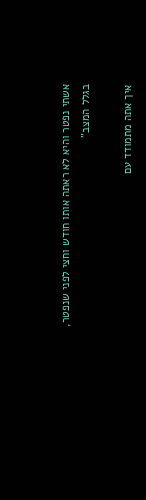אשתי נפטר והיא לא ראתה אותו חודש וחצי לפני שנפטר, בגלל המצב"

איך אתה מתמודד עם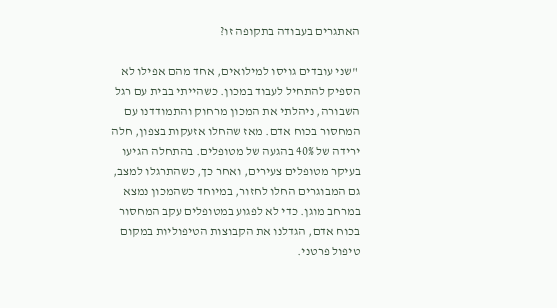האתגרים בעבודה בתקופה זו?

 "שני עובדים גויסו למילואים, אחד מהם אפילו לא הספיק להתחיל לעבוד במכון. כשהייתי בבית עם רגל השבורה, ניהלתי את המכון מרחוק והתמודדנו עם המחסור בכוח אדם. מאז שהחלו אזעקות בצפון, חלה ירידה של 40% בהגעה של מטופלים. בהתחלה הגיעו בעיקר מטופלים צעירים, ואחר כך, כשהתרגלו למצב, גם המבוגרים החלו לחזור, במיוחד כשהמכון נמצא במרחב מוגן. כדי לא לפגוע במטופלים עקב המחסור בכוח אדם, הגדלנו את הקבוצות הטיפוליות במקום טיפול פרטני.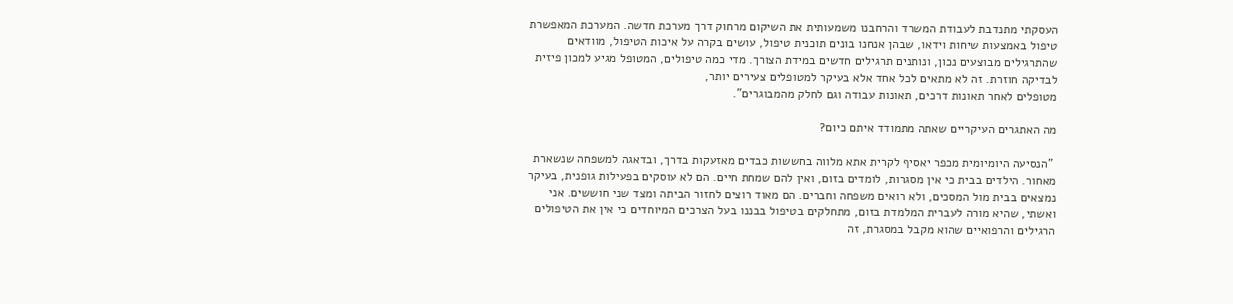העסקתי מתנדבת לעבודת המשרד והרחבנו משמעותית את השיקום מרחוק דרך מערכת חדשה. המערכת המאפשרת טיפול באמצעות שיחות וידאו, שבהן אנחנו בונים תוכנית טיפול, עושים בקרה על איכות הטיפול, מוודאים שהתרגילים מבוצעים נכון, ונותנים תרגילים חדשים במידת הצורך. מדי כמה טיפולים, המטופל מגיע למכון פיזית לבדיקה חוזרת. זה לא מתאים לכל אחד אלא בעיקר למטופלים צעירים יותר,
מטופלים לאחר תאונות דרכים, תאונות עבודה וגם לחלק מהמבוגרים".

מה האתגרים העיקריים שאתה מתמודד איתם כיום?

 "הנסיעה היומיומית מכפר יאסיף לקרית אתא מלווה בחששות כבדים מאזעקות בדרך, ובדאגה למשפחה שנשארת מאחור. הילדים בבית כי אין מסגרות, לומדים בזום, ואין להם שמחת חיים. הם לא עוסקים בפעילות גופנית, בעיקר נמצאים בבית מול המסכים, ולא רואים משפחה וחברים. הם מאוד רוצים לחזור הביתה ומצד שני חוששים. אני ואשתי, שהיא מורה לעברית המלמדת בזום, מתחלקים בטיפול בבננו בעל הצרכים המיוחדים כי אין את הטיפולים הרגילים והרפואיים שהוא מקבל במסגרת, זה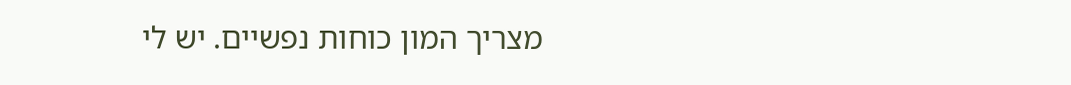מצריך המון כוחות נפשיים. יש לי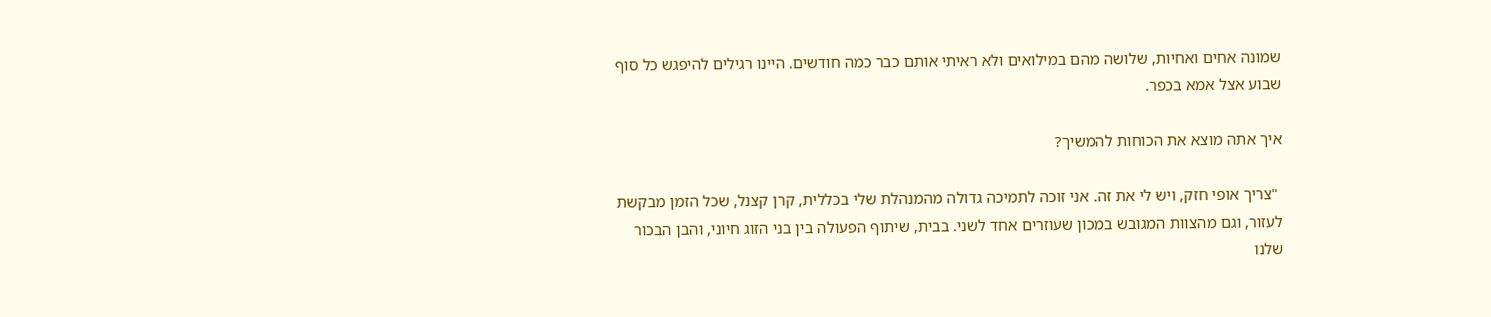שמונה אחים ואחיות, שלושה מהם במילואים ולא ראיתי אותם כבר כמה חודשים. היינו רגילים להיפגש כל סוף שבוע אצל אמא בכפר.

איך אתה מוצא את הכוחות להמשיך?

 "צריך אופי חזק, ויש לי את זה. אני זוכה לתמיכה גדולה מהמנהלת שלי בכללית, קרן קצנל, שכל הזמן מבקשת לעזור, וגם מהצוות המגובש במכון שעוזרים אחד לשני. בבית, שיתוף הפעולה בין בני הזוג חיוני, והבן הבכור שלנו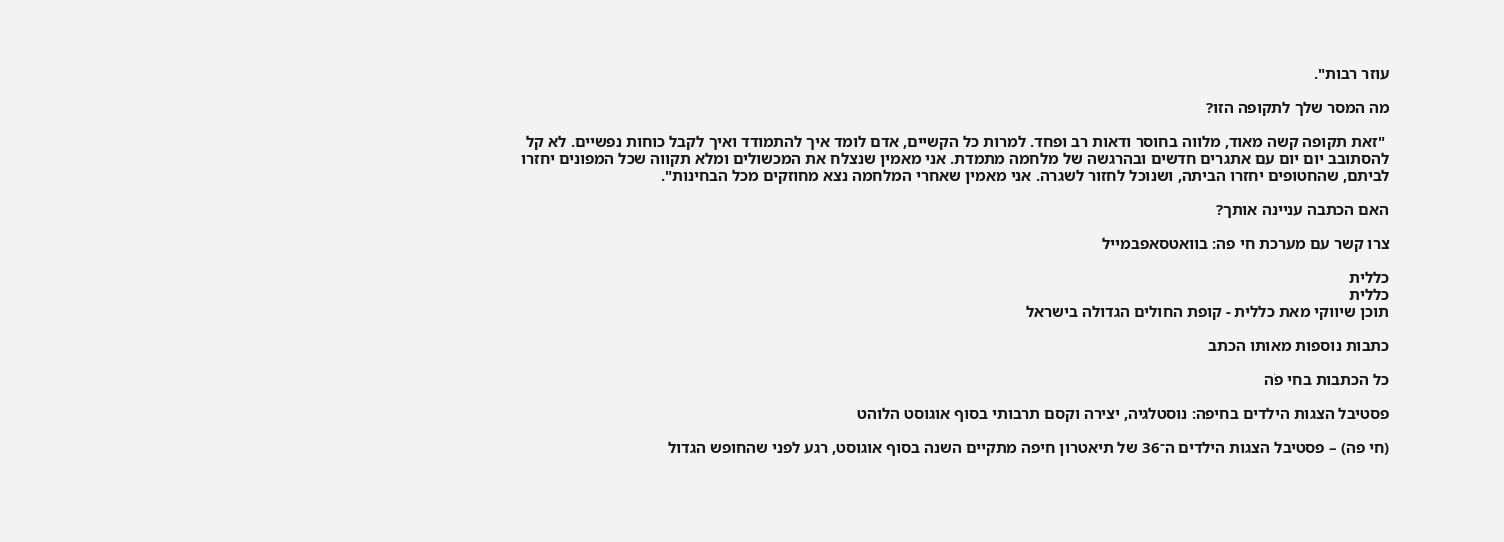עוזר רבות".

מה המסר שלך לתקופה הזו?

 "זאת תקופה קשה מאוד, מלווה בחוסר ודאות רב ופחד. למרות כל הקשיים, אדם לומד איך להתמודד ואיך לקבל כוחות נפשיים. לא קל להסתובב יום יום עם אתגרים חדשים ובהרגשה של מלחמה מתמדת. אני מאמין שנצלח את המכשולים ומלא תקווה שכל המפונים יחזרו לביתם, שהחטופים יחזרו הביתה, ושנוכל לחזור לשגרה. אני מאמין שאחרי המלחמה נצא מחוזקים מכל הבחינות".

האם הכתבה עניינה אותך?

צרו קשר עם מערכת חי פה: בוואטסאפבמייל

כללית
כללית
תוכן שיווקי מאת כללית - קופת החולים הגדולה בישראל

כתבות נוספות מאותו הכתב

כל הכתבות בחי פֹה

פסטיבל הצגות הילדים בחיפה: נוסטלגיה, יצירה וקסם תרבותי בסוף אוגוסט הלוהט

(חי פה) – פסטיבל הצגות הילדים ה־36 של תיאטרון חיפה מתקיים השנה בסוף אוגוסט, רגע לפני שהחופש הגדול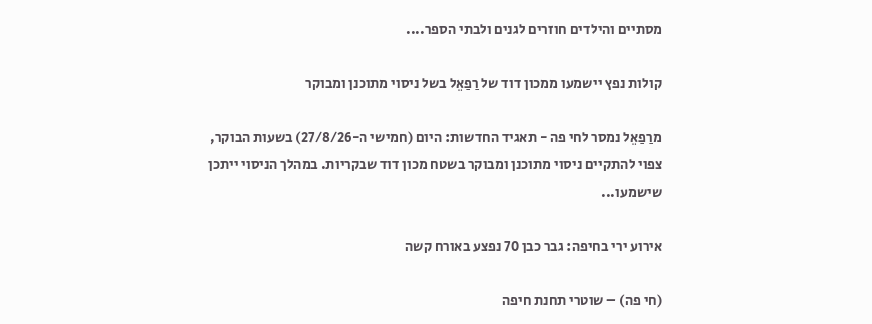מסתיים והילדים חוזרים לגנים ולבתי הספר....

קולות נפץ יישמעו ממכון דוד של רַפַאֵל בשל ניסוי מתוכנן ומבוקר

מרַפַאֵל נמסר לחי פה - תאגיד החדשות: היום (חמישי ה-27/8/26) בשעות הבוקר, צפוי להתקיים ניסוי מתוכנן ומבוקר בשטח מכון דוד שבקריות. במהלך הניסוי ייתכן שישמעו...

אירוע ירי בחיפה: גבר כבן 70 נפצע באורח קשה

(חי פה) – שוטרי תחנת חיפה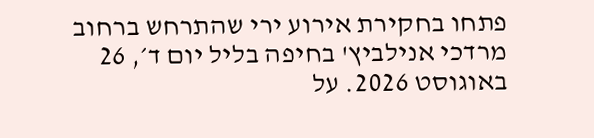פתחו בחקירת אירוע ירי שהתרחש ברחוב מרדכי אנילביץ' בחיפה בליל יום ד׳, 26 באוגוסט 2026. על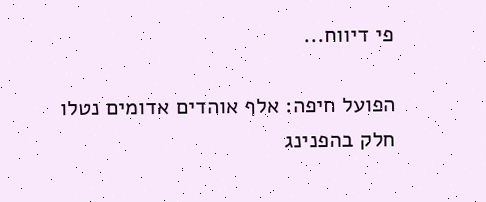פי דיווח...

הפועל חיפה: אלף אוהדים אדומים נטלו חלק בהפנינג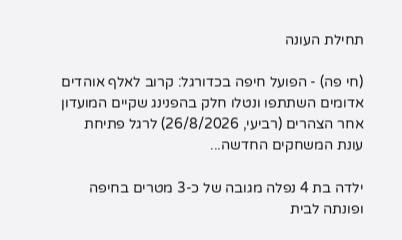תחילת העונה

(חי פה) - הפועל חיפה בכדורגל: קרוב לאלף אוהדים אדומים השתתפו ונטלו חלק בהפנינג שקיים המועדון אחר הצהרים (רביעי, 26/8/2026) לרגל פתיחת עונת המשחקים החדשה...

ילדה בת 4 נפלה מגובה של כ-3 מטרים בחיפה ופונתה לבית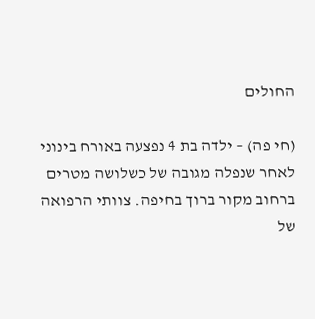החולים

(חי פה) – ילדה בת 4 נפצעה באורח בינוני לאחר שנפלה מגובה של כשלושה מטרים ברחוב מקור ברוך בחיפה. צוותי הרפואה של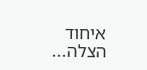איחוד הצלה...